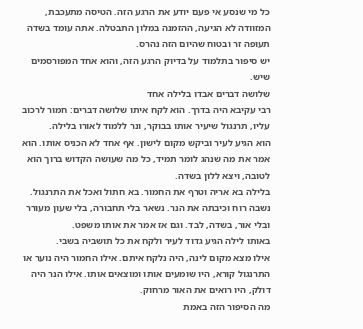כל מי שנסע אי פעם יודע את הרגע הזה. הטיסה מתעכבת, המזוודה לא הגיעה, ההזמנה במלון התבטלה. אתה עומד בשדה תעופה זר ובטוח שהיום הזה נהרס.
יש סיפור בתלמוד על בדיוק הרגע הזה, והוא אחד המפורסמים שיש.
שלושה דברים אבדו בלילה אחד
רבי עקיבא היה בדרך. הוא לקח איתו שלושה דברים: חמור לרכוב עליו, תרנגול שיעיר אותו בבוקר, ונר ללמוד לאורו בלילה.
הוא הגיע לעיר וביקש מקום לישון. אף אחד לא הכניס אותו. הוא אמר את מה שנהג לומר תמיד, כל מה שעושה הקדוש ברוך הוא לטובה, ויצא ללון בשדה.
בלילה בא אריה וטרף את החמור. בא חתול ואכל את התרנגול. נשבה רוח וכיבתה את הנר. נשאר בלי תחבורה, בלי שעון מעורר ובלי אור, בשדה, לבד. וגם אז אמר את אותו משפט.
באותו לילה הגיע גדוד לעיר ולקח את כל תושביה בשבי.
אילו מצא מקום לינה, היה נלקח איתם. אילו החמור היה נוער או התרנגול קורא, היו שומעים אותו ומוצאים אותו. אילו הנר היה דולק, היו רואים את האור מרחוק.
מה הסיפור הזה באמת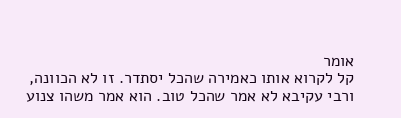אומר
קל לקרוא אותו כאמירה שהכל יסתדר. זו לא הכוונה, ורבי עקיבא לא אמר שהכל טוב. הוא אמר משהו צנוע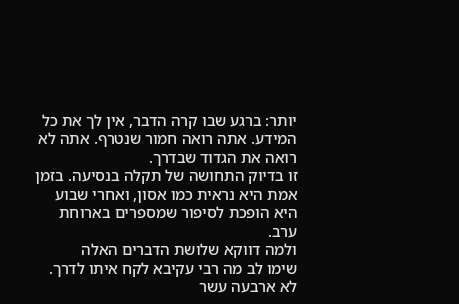יותר: ברגע שבו קרה הדבר, אין לך את כל המידע. אתה רואה חמור שנטרף. אתה לא רואה את הגדוד שבדרך.
זו בדיוק התחושה של תקלה בנסיעה. בזמן אמת היא נראית כמו אסון, ואחרי שבוע היא הופכת לסיפור שמספרים בארוחת ערב.
ולמה דווקא שלושת הדברים האלה
שימו לב מה רבי עקיבא לקח איתו לדרך. לא ארבעה עשר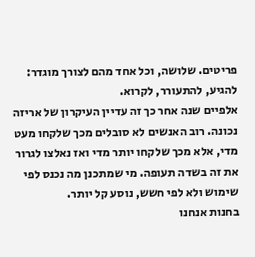פריטים. שלושה, וכל אחד מהם לצורך מוגדר: להגיע, להתעורר, לקרוא.
אלפיים שנה אחר כך זה עדיין העיקרון של אריזה נכונה. רוב האנשים לא סובלים מכך שלקחו מעט מדי, אלא מכך שלקחו יותר מדי ואז נאלצו לגרור את זה בשדה תעופה. מי שמתכנן מה נכנס לפי שימוש ולא לפי חשש, נוסע קל יותר.
בחנות אנחנו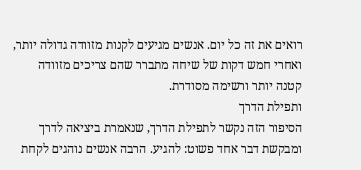רואים את זה כל יום. אנשים מגיעים לקנות מזוודה גדולה יותר, ואחרי חמש דקות של שיחה מתברר שהם צריכים מזוודה קטנה יותר ורשימה מסודרת.
ותפילת הדרך
הסיפור הזה נקשר לתפילת הדרך, שנאמרת ביציאה לדרך ומבקשת דבר אחד פשוט: להגיע. הרבה אנשים נוהגים לקחת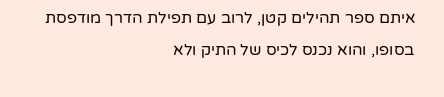איתם ספר תהילים קטן, לרוב עם תפילת הדרך מודפסת בסופו, והוא נכנס לכיס של התיק ולא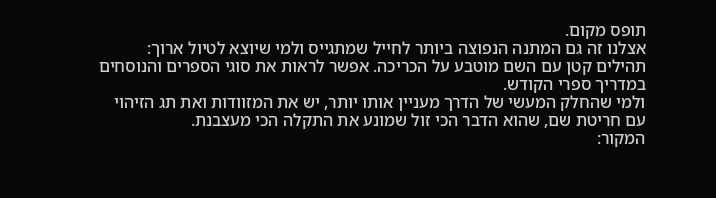תופס מקום.
אצלנו זה גם המתנה הנפוצה ביותר לחייל שמתגייס ולמי שיוצא לטיול ארוך: תהילים קטן עם השם מוטבע על הכריכה. אפשר לראות את סוגי הספרים והנוסחים במדריך ספרי הקודש.
ולמי שהחלק המעשי של הדרך מעניין אותו יותר, יש את המזוודות ואת תג הזיהוי עם חריטת שם, שהוא הדבר הכי זול שמונע את התקלה הכי מעצבנת.
המקור: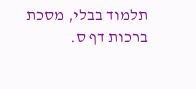תלמוד בבלי, מסכת ברכות דף ס.